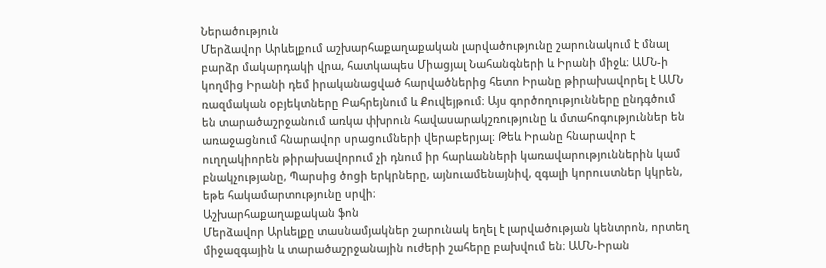Ներածություն
Մերձավոր Արևելքում աշխարհաքաղաքական լարվածությունը շարունակում է մնալ բարձր մակարդակի վրա, հատկապես Միացյալ Նահանգների և Իրանի միջև։ ԱՄՆ-ի կողմից Իրանի դեմ իրականացված հարվածներից հետո Իրանը թիրախավորել է ԱՄՆ ռազմական օբյեկտները Բահրեյնում և Քուվեյթում։ Այս գործողությունները ընդգծում են տարածաշրջանում առկա փխրուն հավասարակշռությունը և մտահոգություններ են առաջացնում հնարավոր սրացումների վերաբերյալ։ Թեև Իրանը հնարավոր է ուղղակիորեն թիրախավորում չի դնում իր հարևանների կառավարություններին կամ բնակչությանը, Պարսից ծոցի երկրները, այնուամենայնիվ, զգալի կորուստներ կկրեն, եթե հակամարտությունը սրվի։
Աշխարհաքաղաքական ֆոն
Մերձավոր Արևելքը տասնամյակներ շարունակ եղել է լարվածության կենտրոն, որտեղ միջազգային և տարածաշրջանային ուժերի շահերը բախվում են։ ԱՄՆ-Իրան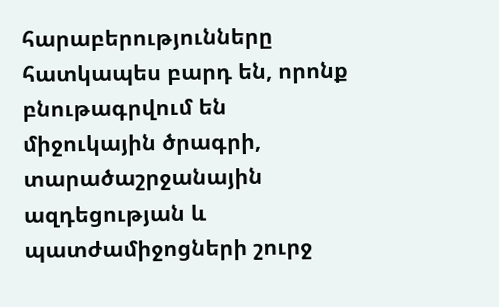հարաբերությունները հատկապես բարդ են, որոնք բնութագրվում են միջուկային ծրագրի, տարածաշրջանային ազդեցության և պատժամիջոցների շուրջ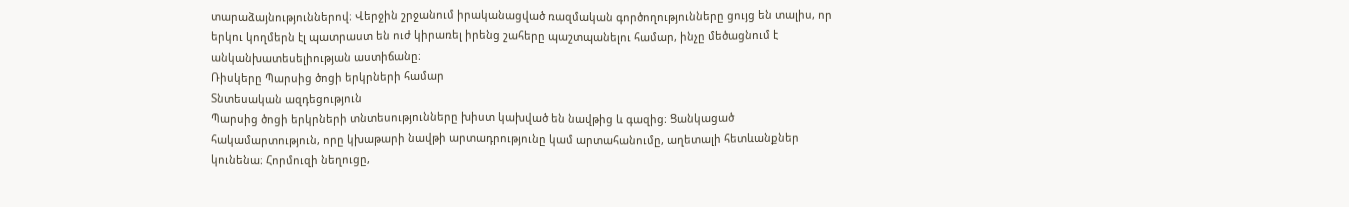տարաձայնություններով։ Վերջին շրջանում իրականացված ռազմական գործողությունները ցույց են տալիս, որ երկու կողմերն էլ պատրաստ են ուժ կիրառել իրենց շահերը պաշտպանելու համար, ինչը մեծացնում է անկանխատեսելիության աստիճանը։
Ռիսկերը Պարսից ծոցի երկրների համար
Տնտեսական ազդեցություն
Պարսից ծոցի երկրների տնտեսությունները խիստ կախված են նավթից և գազից։ Ցանկացած հակամարտություն, որը կխաթարի նավթի արտադրությունը կամ արտահանումը, աղետալի հետևանքներ կունենա։ Հորմուզի նեղուցը,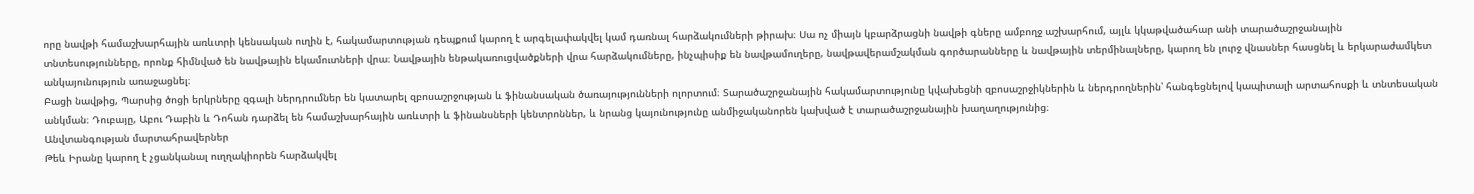որը նավթի համաշխարհային առևտրի կենսական ուղին է, հակամարտության դեպքում կարող է արգելափակվել կամ դառնալ հարձակումների թիրախ։ Սա ոչ միայն կբարձրացնի նավթի գները ամբողջ աշխարհում, այլև կկաթվածահար անի տարածաշրջանային տնտեսությունները, որոնք հիմնված են նավթային եկամուտների վրա։ Նավթային ենթակառուցվածքների վրա հարձակումները, ինչպիսիք են նավթամուղերը, նավթավերամշակման գործարանները և նավթային տերմինալները, կարող են լուրջ վնասներ հասցնել և երկարաժամկետ անկայունություն առաջացնել։
Բացի նավթից, Պարսից ծոցի երկրները զգալի ներդրումներ են կատարել զբոսաշրջության և ֆինանսական ծառայությունների ոլորտում։ Տարածաշրջանային հակամարտությունը կվախեցնի զբոսաշրջիկներին և ներդրողներին՝ հանգեցնելով կապիտալի արտահոսքի և տնտեսական անկման։ Դուբայը, Աբու Դաբին և Դոհան դարձել են համաշխարհային առևտրի և ֆինանսների կենտրոններ, և նրանց կայունությունը անմիջականորեն կախված է տարածաշրջանային խաղաղությունից։
Անվտանգության մարտահրավերներ
Թեև Իրանը կարող է չցանկանալ ուղղակիորեն հարձակվել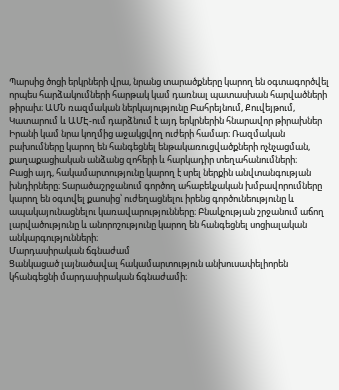Պարսից ծոցի երկրների վրա, նրանց տարածքները կարող են օգտագործվել որպես հարձակումների հարթակ կամ դառնալ պատասխան հարվածների թիրախ։ ԱՄՆ ռազմական ներկայությունը Բահրեյնում, Քուվեյթում, Կատարում և ԱՄԷ-ում դարձնում է այդ երկրներին հնարավոր թիրախներ Իրանի կամ նրա կողմից աջակցվող ուժերի համար։ Ռազմական բախումները կարող են հանգեցնել ենթակառուցվածքների ոչնչացման, քաղաքացիական անձանց զոհերի և հարկադիր տեղահանումների։
Բացի այդ, հակամարտությունը կարող է սրել ներքին անվտանգության խնդիրները։ Տարածաշրջանում գործող ահաբեկչական խմբավորումները կարող են օգտվել քաոսից՝ ուժեղացնելու իրենց գործունեությունը և ապակայունացնելու կառավարությունները։ Բնակչության շրջանում աճող լարվածությունը և անորոշությունը կարող են հանգեցնել սոցիալական անկարգությունների։
Մարդասիրական ճգնաժամ
Ցանկացած լայնածավալ հակամարտություն անխուսափելիորեն կհանգեցնի մարդասիրական ճգնաժամի։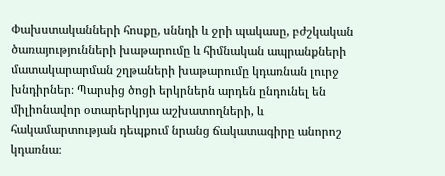Փախստականների հոսքը, սննդի և ջրի պակասը, բժշկական ծառայությունների խաթարումը և հիմնական ապրանքների մատակարարման շղթաների խաթարումը կդառնան լուրջ խնդիրներ։ Պարսից ծոցի երկրներն արդեն ընդունել են միլիոնավոր օտարերկրյա աշխատողների, և հակամարտության դեպքում նրանց ճակատագիրը անորոշ կդառնա։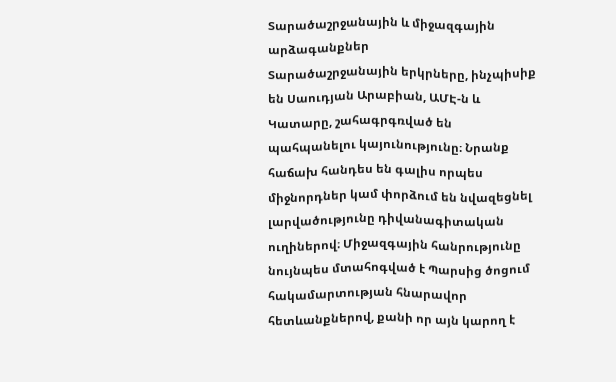Տարածաշրջանային և միջազգային արձագանքներ
Տարածաշրջանային երկրները, ինչպիսիք են Սաուդյան Արաբիան, ԱՄԷ-ն և Կատարը, շահագրգռված են պահպանելու կայունությունը։ Նրանք հաճախ հանդես են գալիս որպես միջնորդներ կամ փորձում են նվազեցնել լարվածությունը դիվանագիտական ուղիներով։ Միջազգային հանրությունը նույնպես մտահոգված է Պարսից ծոցում հակամարտության հնարավոր հետևանքներով, քանի որ այն կարող է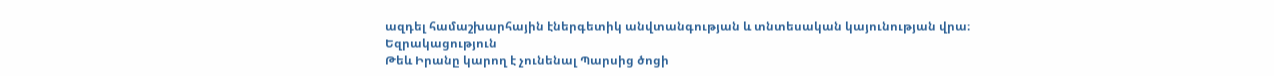ազդել համաշխարհային էներգետիկ անվտանգության և տնտեսական կայունության վրա։
Եզրակացություն
Թեև Իրանը կարող է չունենալ Պարսից ծոցի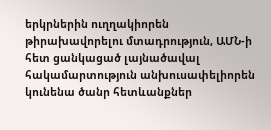երկրներին ուղղակիորեն թիրախավորելու մտադրություն, ԱՄՆ-ի հետ ցանկացած լայնածավալ հակամարտություն անխուսափելիորեն կունենա ծանր հետևանքներ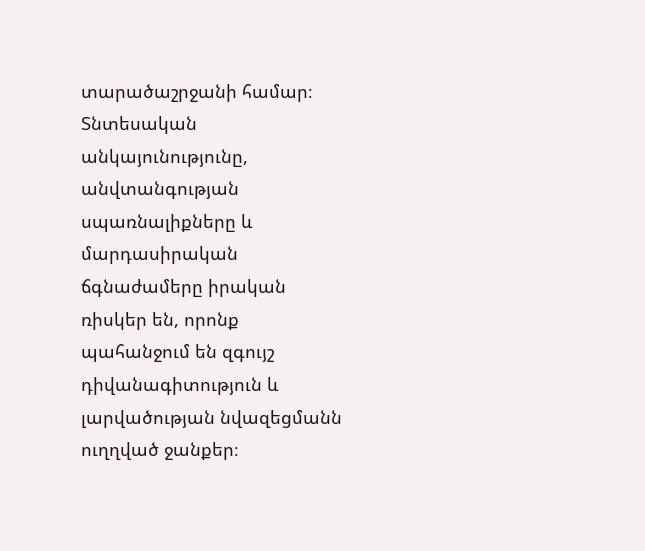տարածաշրջանի համար։ Տնտեսական անկայունությունը, անվտանգության սպառնալիքները և մարդասիրական ճգնաժամերը իրական ռիսկեր են, որոնք պահանջում են զգույշ դիվանագիտություն և լարվածության նվազեցմանն ուղղված ջանքեր։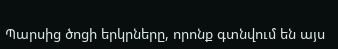Պարսից ծոցի երկրները, որոնք գտնվում են այս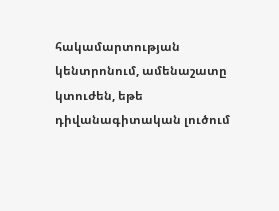հակամարտության կենտրոնում, ամենաշատը կտուժեն, եթե դիվանագիտական լուծում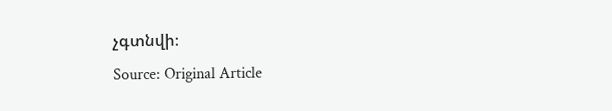չգտնվի։
Source: Original Article